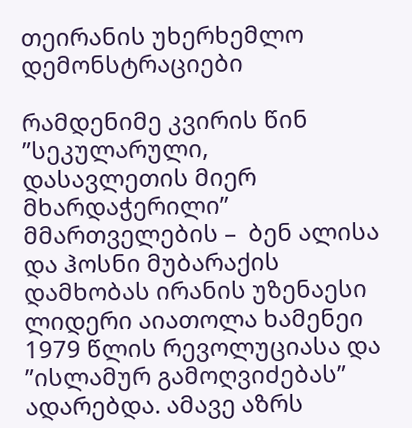თეირანის უხერხემლო დემონსტრაციები

რამდენიმე კვირის წინ ”სეკულარული, დასავლეთის მიერ მხარდაჭერილი” მმართველების –  ბენ ალისა და ჰოსნი მუბარაქის დამხობას ირანის უზენაესი ლიდერი აიათოლა ხამენეი 1979 წლის რევოლუციასა და ”ისლამურ გამოღვიძებას” ადარებდა. ამავე აზრს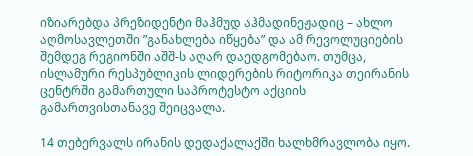იზიარებდა პრეზიდენტი მაჰმუდ აჰმადინეჟადიც – ახლო აღმოსავლეთში ”განახლება იწყება” და ამ რევოლუციების შემდეგ რეგიონში აშშ-ს აღარ დაედგომებაო. თუმცა, ისლამური რესპუბლიკის ლიდერების რიტორიკა თეირანის ცენტრში გამართული საპროტესტო აქციის გამართვისთანავე შეიცვალა.

14 თებერვალს ირანის დედაქალაქში ხალხმრავლობა იყო.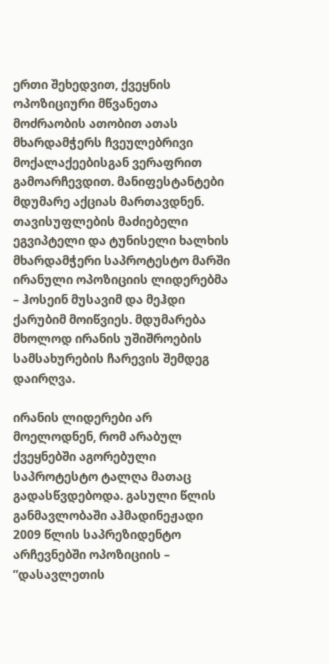ერთი შეხედვით, ქვეყნის ოპოზიციური მწვანეთა მოძრაობის ათობით ათას მხარდამჭერს ჩვეულებრივი მოქალაქეებისგან ვერაფრით გამოარჩევდით. მანიფესტანტები მდუმარე აქციას მართავდნენ. თავისუფლების მაძიებელი ეგვიპტელი და ტუნისელი ხალხის მხარდამჭერი საპროტესტო მარში ირანული ოპოზიციის ლიდერებმა – ჰოსეინ მუსავიმ და მეჰდი ქარუბიმ მოიწვიეს. მდუმარება მხოლოდ ირანის უშიშროების სამსახურების ჩარევის შემდეგ დაირღვა.

ირანის ლიდერები არ მოელოდნენ, რომ არაბულ ქვეყნებში აგორებული საპროტესტო ტალღა მათაც გადასწვდებოდა. გასული წლის განმავლობაში აჰმადინეჟადი 2009 წლის საპრეზიდენტო არჩევნებში ოპოზიციის – ”დასავლეთის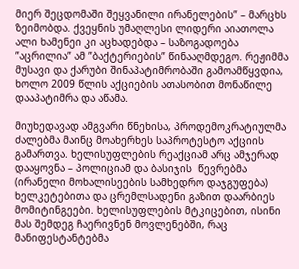მიერ შეცდომაში შეყვანილი ირანელების” – მარცხს ზეიმობდა. ქვეყნის უმაღლესი ლიდერი აიათოლა ალი ხამენეი კი აცხადებდა – საზოგადოება ”აცრილია” ამ ”ბაქტერიების” წინააღმდეგო. რეჟიმმა მუსავი და ქარუბი შინაპატიმრობაში გამოამწყვდია, ხოლო 2009 წლის აქციების ათასობით მონაწილე დააპატიმრა და აწამა.

მიუხედავად ამგვარი წნეხისა, პროდემოკრატიულმა ძალებმა მაინც მოახერხეს საპროტესტო აქციის გამართვა. ხელისუფლების რეაქციამ არც ამჯერად დააყოვნა – პოლიციამ და ბასიჯის  წევრებმა (ირანელი მოხალისეების სამხედრო დაჯგუფება) ხელკეტებითა და ცრემლსადენი გაზით დაარბიეს მომიტინგეები. ხელისუფლების მტკიცებით, ისინი მას შემდეგ ჩაერივნენ მოვლენებში, რაც მანიფესტანტებმა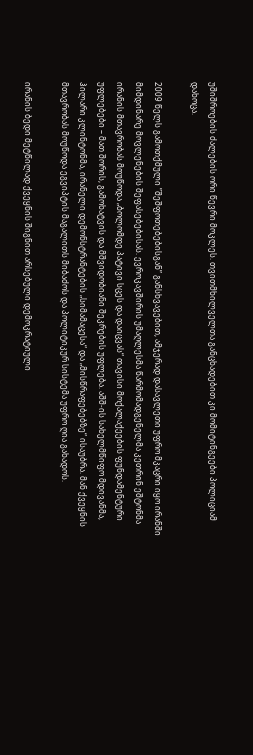უშიშროების ძალების ორი წევრი მოკლეს. თვითმხილველთა განცხადებით კი მომიტინგეები პოლიციამ დახოცა.

2009 წელს გამოთქმული ”შეშფოთებებისგან” განსხვავებით, ამჯერად დასავლეთი უფრო მკაცრი იყო ირანში მიმდინარე მოვლენების შეფასებებისას. ევროკავშირის უმაღლესმა წარმომადგენელმა კეთრინ ეშტონმა ირანის მთავრობას მოუწოდა „ბოლომდე პატივი სცეს და დაიცვას“ თავისი მოქალაქეების ფუნდამენტური უფლებები – მათ შორის, გამოხატვის და მშვიდობიანი შეკრების უფლება. აშშ-ის სახელმწიფო მდივანმა, ჰილარი კლინტონმა, ირანელი დემონსტრანტების „სიმამაცესა“ და „მისწრაფებებზე“ ისაუბრა. მან ქვეყნის მთავრობას მოუწოდა ეგვიპტის მაგალითს მიბაძოს და პოლიტიკურ სისტემა უფრო ღია გახადოს.

ირანის ბედი მეტწილად ქვეყნის შიგნით არსებული დემოკრატიული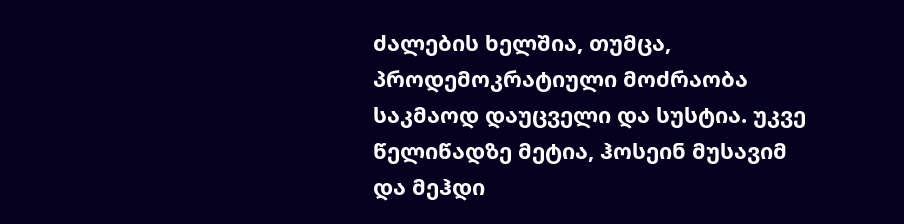ძალების ხელშია, თუმცა, პროდემოკრატიული მოძრაობა საკმაოდ დაუცველი და სუსტია. უკვე წელიწადზე მეტია, ჰოსეინ მუსავიმ და მეჰდი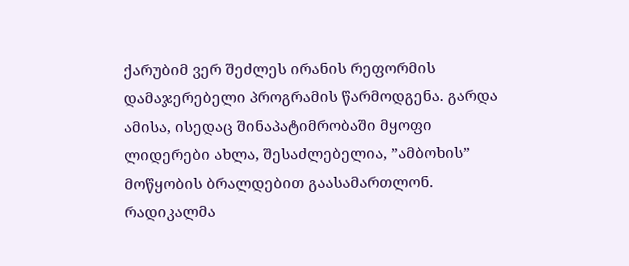ქარუბიმ ვერ შეძლეს ირანის რეფორმის დამაჯერებელი პროგრამის წარმოდგენა. გარდა ამისა, ისედაც შინაპატიმრობაში მყოფი ლიდერები ახლა, შესაძლებელია, ”ამბოხის” მოწყობის ბრალდებით გაასამართლონ. რადიკალმა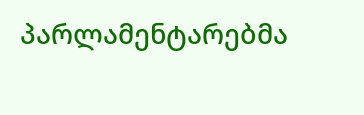პარლამენტარებმა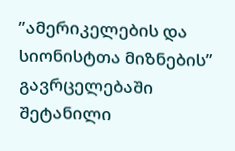”ამერიკელების და სიონისტთა მიზნების” გავრცელებაში შეტანილი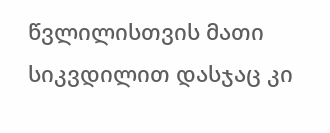წვლილისთვის მათი სიკვდილით დასჯაც კი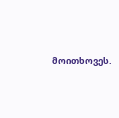მოითხოვეს.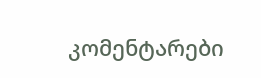კომენტარები